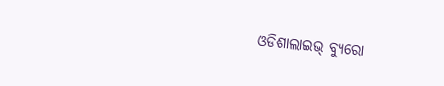ଓଡିଶାଲାଇଭ୍ ବ୍ୟୁରୋ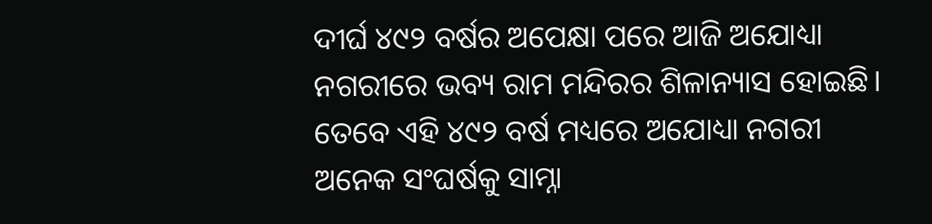ଦୀର୍ଘ ୪୯୨ ବର୍ଷର ଅପେକ୍ଷା ପରେ ଆଜି ଅଯୋଧ୍ୟା ନଗରୀରେ ଭବ୍ୟ ରାମ ମନ୍ଦିରର ଶିଳାନ୍ୟାସ ହୋଇଛି। ତେବେ ଏହି ୪୯୨ ବର୍ଷ ମଧ୍ୟରେ ଅଯୋଧ୍ୟା ନଗରୀ ଅନେକ ସଂଘର୍ଷକୁ ସାମ୍ନା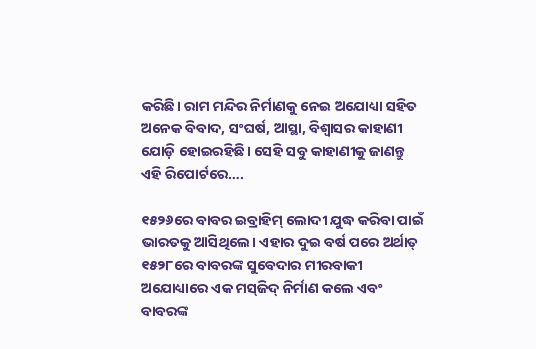କରିଛି। ରାମ ମନ୍ଦିର ନିର୍ମାଣକୁ ନେଇ ଅଯୋଧ୍ୟା ସହିତ ଅନେକ ବିବାଦ, ସଂଘର୍ଷ, ଆସ୍ଥା, ବିଶ୍ଵାସର କାହାଣୀ ଯୋଡ଼ି ହୋଇରହିଛି। ସେହି ସବୁ କାହାଣୀକୁ ଜାଣନ୍ତୁ ଏହି ରିପୋର୍ଟରେ….

୧୫୨୬ରେ ବାବର ଇବ୍ରାହିମ୍ ଲୋଦୀ ଯୁଦ୍ଧ କରିବା ପାଇଁ ଭାରତକୁ ଆସିଥିଲେ। ଏହାର ଦୁଇ ବର୍ଷ ପରେ ଅର୍ଥାତ୍ ୧୫୨୮ରେ ବାବରଙ୍କ ସୁବେଦାର ମୀରବାକୀ ଅଯୋଧ୍ୟାରେ ଏକ ମସ୍‌ଜିଦ୍ ନିର୍ମାଣ କଲେ ଏବଂ ବାବରଙ୍କ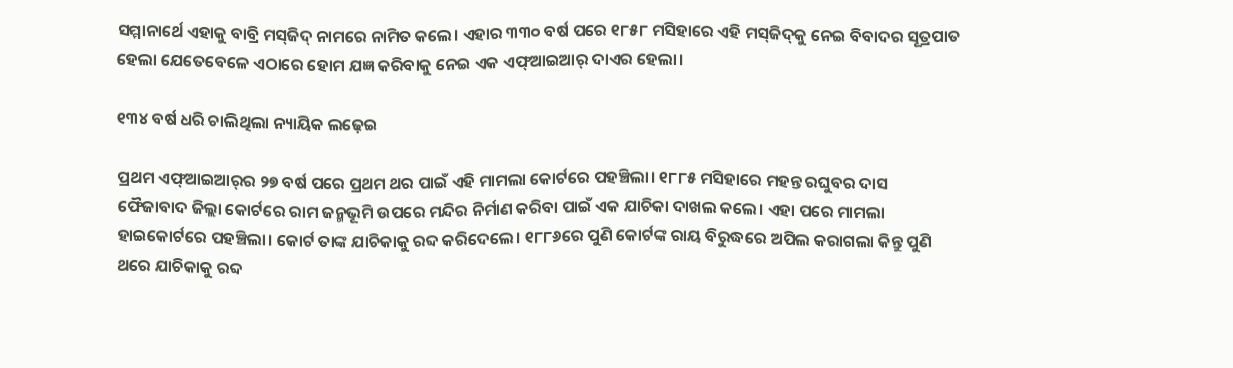ସମ୍ମାନାର୍ଥେ ଏହାକୁ ବାବ୍ରି ମସ୍‌ଜିଦ୍ ନାମରେ ନାମିତ କଲେ। ଏହାର ୩୩୦ ବର୍ଷ ପରେ ୧୮୫୮ ମସିହାରେ ଏହି ମସ୍‌ଜିଦ୍‌କୁ ନେଇ ବିବାଦର ସୂତ୍ରପାତ ହେଲା ଯେତେବେଳେ ଏଠାରେ ହୋମ ଯଜ୍ଞ କରିବାକୁ ନେଇ ଏକ ଏଫ୍‌ଆଇଆର୍ ଦାଏର ହେଲା।

୧୩୪ ବର୍ଷ ଧରି ଚାଲିଥିଲା ନ୍ୟାୟିକ ଲଢ଼େଇ

ପ୍ରଥମ ଏଫ୍‌ଆଇଆର୍‌ର ୨୭ ବର୍ଷ ପରେ ପ୍ରଥମ ଥର ପାଇଁ ଏହି ମାମଲା କୋର୍ଟରେ ପହଞ୍ଚିଲା। ୧୮୮୫ ମସିହାରେ ମହନ୍ତ ରଘୁବର ଦାସ ଫୈଜାବାଦ ଜିଲ୍ଲା କୋର୍ଟରେ ରାମ ଜନ୍ମଭୂମି ଉପରେ ମନ୍ଦିର ନିର୍ମାଣ କରିବା ପାଇଁ ଏକ ଯାଚିକା ଦାଖଲ କଲେ। ଏହା ପରେ ମାମଲା ହାଇକୋର୍ଟରେ ପହଞ୍ଚିଲା। କୋର୍ଟ ତାଙ୍କ ଯାଚିକାକୁ ରବ୍ଦ କରିଦେଲେ। ୧୮୮୬ରେ ପୁଣି କୋର୍ଟଙ୍କ ରାୟ ବିରୁଦ୍ଧରେ ଅପିଲ କରାଗଲା କିନ୍ତୁ ପୁଣି ଥରେ ଯାଚିକାକୁ ରବ୍ଦ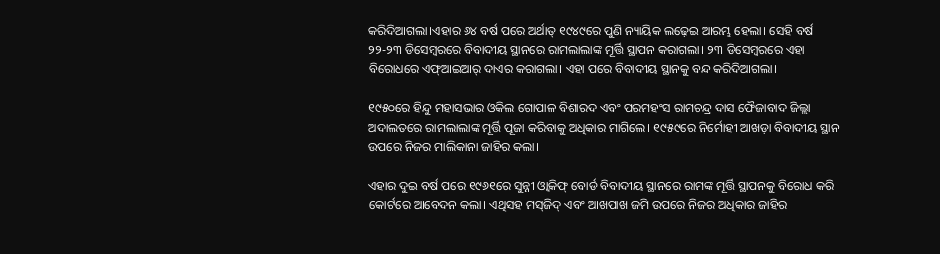କରିଦିଆଗଲା।ଏହାର ୬୪ ବର୍ଷ ପରେ ଅର୍ଥାତ୍ ୧୯୪୯ରେ ପୁଣି ନ୍ୟାୟିକ ଲଢ଼େଇ ଆରମ୍ଭ ହେଲା। ସେହି ବର୍ଷ ୨୨-୨୩ ଡିସେମ୍ବରରେ ବିବାଦୀୟ ସ୍ଥାନରେ ରାମଲାଲାଙ୍କ ମୂର୍ତ୍ତି ସ୍ଥାପନ କରାଗଲା। ୨୩ ଡିସେମ୍ବରରେ ଏହା ବିରୋଧରେ ଏଫ୍‌ଆଇଆର୍ ଦାଏର କରାଗଲା। ଏହା ପରେ ବିବାଦୀୟ ସ୍ଥାନକୁ ବନ୍ଦ କରିଦିଆଗଲା।

୧୯୫୦ରେ ହିନ୍ଦୁ ମହାସଭାର ଓକିଲ ଗୋପାଳ ବିଶାରଦ ଏବଂ ପରମହଂସ ରାମଚନ୍ଦ୍ର ଦାସ ଫୈଜାବାଦ ଜିଲ୍ଲା ଅଦାଲତରେ ରାମଲାଲାଙ୍କ ମୂର୍ତ୍ତି ପୂଜା କରିବାକୁ ଅଧିକାର ମାଗିଲେ। ୧୯୫୯ରେ ନିର୍ମୋହୀ ଆଖଡ଼ା ବିବାଦୀୟ ସ୍ଥାନ ଉପରେ ନିଜର ମାଲିକାନା ଜାହିର କଲା।

ଏହାର ଦୁଇ ବର୍ଷ ପରେ ୧୯୬୧ରେ ସୁନ୍ନୀ ଓ୍ଵାକିଫ୍ ବୋର୍ଡ ବିବାଦୀୟ ସ୍ଥାନରେ ରାମଙ୍କ ମୂର୍ତ୍ତି ସ୍ଥାପନକୁ ବିରୋଧ କରି କୋର୍ଟରେ ଆବେଦନ କଲା। ଏଥିସହ ମସ୍‌ଜିଦ୍ ଏବଂ ଆଖପାଖ ଜମି ଉପରେ ନିଜର ଅଧିକାର ଜାହିର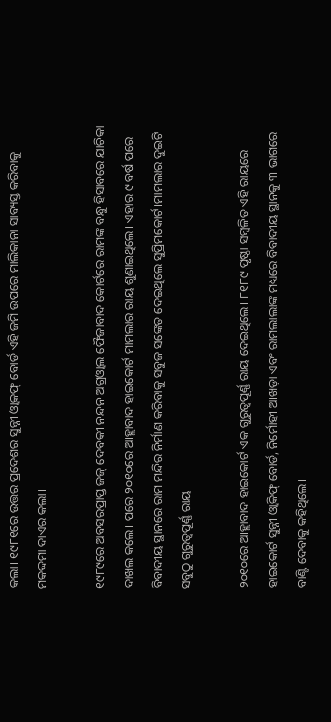କଲା। ୧୯୮୧ରେ ଉତ୍ତର ପ୍ରଦେଶର ସୁନ୍ନୀ ଓ୍ଵାକଫ୍ ବୋର୍ଡ ଏହି ଜମି ଉପରେ ମାଲିକାନା ସାବ୍ୟସ୍ତ କରିବାକୁ ମକଦ୍ଦମା ଦାଏର କଲା।

୧୯୮୯ରେ ଅବସରପ୍ରାପ୍ତ ଜଜ୍ ଦେବକୀ ନନ୍ଦନ ଅଗ୍ରଓ୍ଵାଲ ଫୈଜାବାଦ କୋର୍ଟରେ ରାମଙ୍କ ବନ୍ଧୁ ହିସାବରେ ଯାଚିକା ଦାଖଲ କଲେ। ପରେ ୨୦୧୦ରେ ଆହ୍ଲାବାଦ ହାଇକୋର୍ଟ ମାମଲାର ରାୟ ଶୁଣାଇଥିଲେ। ଏହାର ୯ ବର୍ଷ ପରେ ବିବାଦୀୟ ସ୍ଥାନରେ ରାମ ମନ୍ଦିର ନିର୍ମାଣ କରିବାକୁ ସବୁଜ ସଙ୍କେତ ଦେଇଥିଲେ ସୁପ୍ରିମକୋର୍ଟ।ମାମଲାର ଦୁଇଟି ସବୁଠୁ ଗୁରୁତ୍ଵପୂର୍ଣ୍ଣ ରାୟ

୨୦୧୦ରେ ଆହ୍ଲାବାଦ ହାଇକୋର୍ଟ ଏକ ଗୁରୁତ୍ଵପୂର୍ଣ୍ଣ ରାୟ ଦେଇଥିଲେ। ୮୧୮୯ ପୃଷ୍ଠା ସମ୍ବଳିତ ଏହି ରାୟରେ ହାଇକୋର୍ଟ ସୁନ୍ନୀ ଓ୍ଵାକିଫ୍ ବୋର୍ଡ, ନିର୍ମୋହୀ ଆଖଡ଼ା ଏବଂ ରାମଲାଲାଙ୍କ ମଧ୍ୟରେ ବିବାଦୀୟ ସ୍ଥାନକୁ ୩ ଭାଗରେ ବାଣ୍ଟି ଦେବାକୁ କହିଥିଲେ।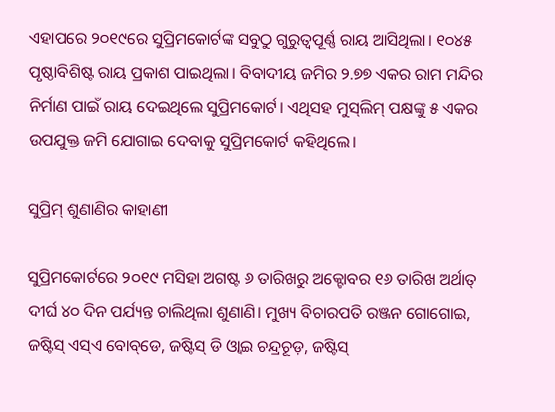ଏହାପରେ ୨୦୧୯ରେ ସୁପ୍ରିମକୋର୍ଟଙ୍କ ସବୁଠୁ ଗୁରୁତ୍ଵପୂର୍ଣ୍ଣ ରାୟ ଆସିଥିଲା। ୧୦୪୫ ପୃଷ୍ଠାବିଶିଷ୍ଟ ରାୟ ପ୍ରକାଶ ପାଇଥିଲା। ବିବାଦୀୟ ଜମିର ୨.୭୭ ଏକର ରାମ ମନ୍ଦିର ନିର୍ମାଣ ପାଇଁ ରାୟ ଦେଇଥିଲେ ସୁପ୍ରିମକୋର୍ଟ। ଏଥିସହ ମୁସ୍‌ଲିମ୍ ପକ୍ଷଙ୍କୁ ୫ ଏକର ଉପଯୁକ୍ତ ଜମି ଯୋଗାଇ ଦେବାକୁ ସୁପ୍ରିମକୋର୍ଟ କହିଥିଲେ।

ସୁପ୍ରିମ୍ ଶୁଣାଣିର କାହାଣୀ

ସୁପ୍ରିମକୋର୍ଟରେ ୨୦୧୯ ମସିହା ଅଗଷ୍ଟ ୬ ତାରିଖରୁ ଅକ୍ଟୋବର ୧୬ ତାରିଖ ଅର୍ଥାତ୍ ଦୀର୍ଘ ୪୦ ଦିନ ପର୍ଯ୍ୟନ୍ତ ଚାଲିଥିଲା ଶୁଣାଣି। ମୁଖ୍ୟ ବିଚାରପତି ରଞ୍ଜନ ଗୋଗୋଇ, ଜଷ୍ଟିସ୍ ଏସ୍‌ଏ ବୋବ୍‌ଡେ, ଜଷ୍ଟିସ୍ ଡି ଓ୍ଵାଇ ଚନ୍ଦ୍ରଚୂଡ଼, ଜଷ୍ଟିସ୍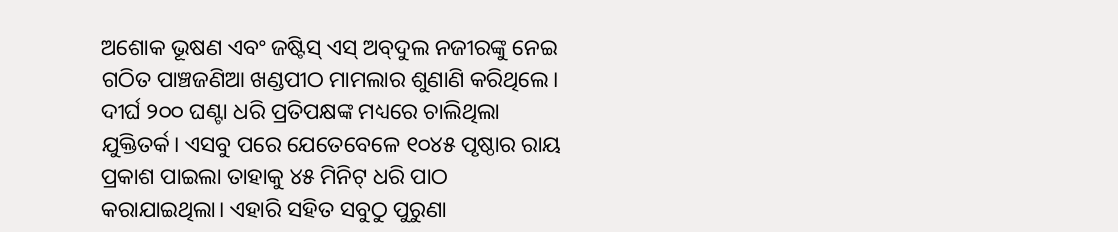ଅଶୋକ ଭୂଷଣ ଏବଂ ଜଷ୍ଟିସ୍ ଏସ୍ ଅବ୍‌ଦୁଲ ନଜୀରଙ୍କୁ ନେଇ ଗଠିତ ପାଞ୍ଚଜଣିଆ ଖଣ୍ଡପୀଠ ମାମଲାର ଶୁଣାଣି କରିଥିଲେ। ଦୀର୍ଘ ୨୦୦ ଘଣ୍ଟା ଧରି ପ୍ରତିପକ୍ଷଙ୍କ ମଧ୍ୟରେ ଚାଲିଥିଲା ଯୁକ୍ତିତର୍କ। ଏସବୁ ପରେ ଯେତେବେଳେ ୧୦୪୫ ପୃଷ୍ଠାର ରାୟ ପ୍ରକାଶ ପାଇଲା ତାହାକୁ ୪୫ ମିନିଟ୍ ଧରି ପାଠ କରାଯାଇଥିଲା। ଏହାରି ସହିତ ସବୁଠୁ ପୁରୁଣା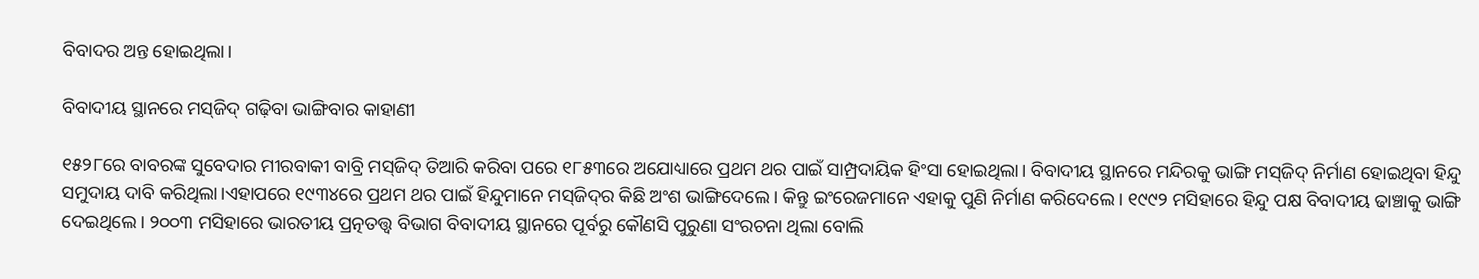ବିବାଦର ଅନ୍ତ ହୋଇଥିଲା।

ବିବାଦୀୟ ସ୍ଥାନରେ ମସ୍‌ଜିଦ୍ ଗଢ଼ିବା ଭାଙ୍ଗିବାର କାହାଣୀ

୧୫୨୮ରେ ବାବରଙ୍କ ସୁବେଦାର ମୀରବାକୀ ବାବ୍ରି ମସ୍‌ଜିଦ୍ ତିଆରି କରିବା ପରେ ୧୮୫୩ରେ ଅଯୋଧ୍ୟାରେ ପ୍ରଥମ ଥର ପାଇଁ ସାମ୍ପ୍ରଦାୟିକ ହିଂସା ହୋଇଥିଲା। ବିବାଦୀୟ ସ୍ଥାନରେ ମନ୍ଦିରକୁ ଭାଙ୍ଗି ମସ୍‌ଜିଦ୍ ନିର୍ମାଣ ହୋଇଥିବା ହିନ୍ଦୁ ସମୁଦାୟ ଦାବି କରିଥିଲା।ଏହାପରେ ୧୯୩୪ରେ ପ୍ରଥମ ଥର ପାଇଁ ହିନ୍ଦୁମାନେ ମସ୍‌ଜିଦ୍‌ର କିଛି ଅଂଶ ଭାଙ୍ଗିଦେଲେ। କିନ୍ତୁ ଇଂରେଜମାନେ ଏହାକୁ ପୁଣି ନିର୍ମାଣ କରିଦେଲେ। ୧୯୯୨ ମସିହାରେ ହିନ୍ଦୁ ପକ୍ଷ ବିବାଦୀୟ ଢାଞ୍ଚାକୁ ଭାଙ୍ଗି ଦେଇଥିଲେ। ୨୦୦୩ ମସିହାରେ ଭାରତୀୟ ପ୍ରତ୍ନତତ୍ତ୍ଵ ବିଭାଗ ବିବାଦୀୟ ସ୍ଥାନରେ ପୂର୍ବରୁ କୌଣସି ପୁରୁଣା ସଂରଚନା ଥିଲା ବୋଲି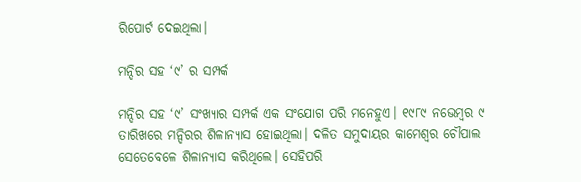ରିପୋର୍ଟ ଦେଇଥିଲା।

ମନ୍ଦିର ସହ ‘୯’ ର ସମ୍ପର୍କ

ମନ୍ଦିର ସହ ‘୯’ ସଂଖ୍ୟାର ସମ୍ପର୍କ ଏକ ସଂଯୋଗ ପରି ମନେହୁଏ। ୧୯୮୯ ନଭେମ୍ବର ୯ ତାରିଖରେ ମନ୍ଦିରର ଶିଳାନ୍ୟାସ ହୋଇଥିଲା। ଦଳିତ ସମୁଦାୟର କାମେଶ୍ଵର ଚୌପାଲ ସେତେବେଳେ ଶିଳାନ୍ୟାସ କରିଥିଲେ। ସେହିପରି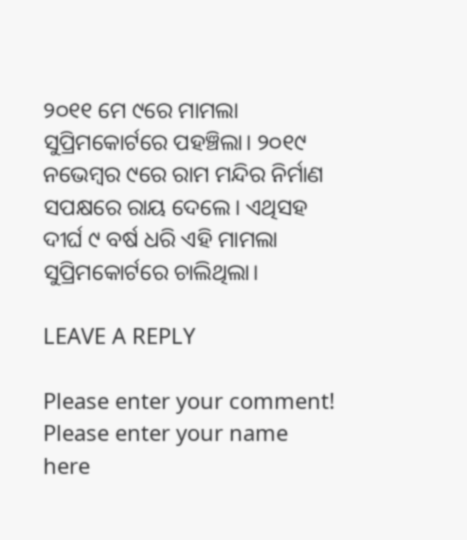୨୦୧୧ ମେ ୯ରେ ମାମଲା ସୁପ୍ରିମକୋର୍ଟରେ ପହଞ୍ଚିଲା। ୨୦୧୯ ନଭେମ୍ବର ୯ରେ ରାମ ମନ୍ଦିର ନିର୍ମାଣ ସପକ୍ଷରେ ରାୟ ଦେଲେ। ଏଥିସହ ଦୀର୍ଘ ୯ ବର୍ଷ ଧରି ଏହି ମାମଲା ସୁପ୍ରିମକୋର୍ଟରେ ଚାଲିଥିଲା।

LEAVE A REPLY

Please enter your comment!
Please enter your name here